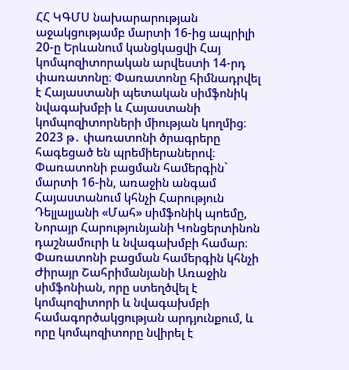ՀՀ ԿԳՄՍ նախարարության աջակցությամբ մարտի 16-ից ապրիլի 20-ը Երևանում կանցկացվի Հայ կոմպոզիտորական արվեստի 14-րդ փառատոնը։ Փառատոնը հիմնադրվել է Հայաստանի պետական սիմֆոնիկ նվագախմբի և Հայաստանի կոմպոզիտորների միության կողմից։
2023 թ․ փառատոնի ծրագրերը հագեցած են պրեմիերաներով։ Փառատոնի բացման համերգին` մարտի 16-ին, առաջին անգամ Հայաստանում կհնչի Հարություն Դելլալյանի «Մահ» սիմֆոնիկ պոեմը, Նորայր Հարությունյանի Կոնցերտինոն դաշնամուրի և նվագախմբի համար։ Փառատոնի բացման համերգին կհնչի Ժիրայր Շահրիմանյանի Առաջին սիմֆոնիան, որը ստեղծվել է կոմպոզիտորի և նվագախմբի համագործակցության արդյունքում, և որը կոմպոզիտորը նվիրել է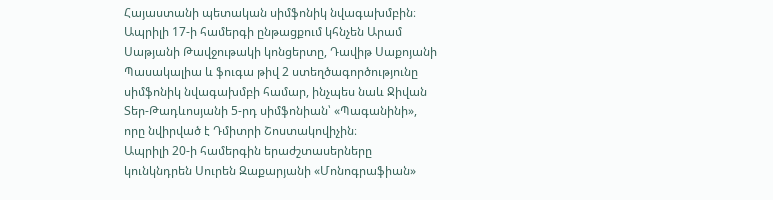Հայաստանի պետական սիմֆոնիկ նվագախմբին։
Ապրիլի 17-ի համերգի ընթացքում կհնչեն Արամ Սաթյանի Թավջութակի կոնցերտը, Դավիթ Սաքոյանի Պասակալիա և ֆուգա թիվ 2 ստեղծագործությունը սիմֆոնիկ նվագախմբի համար, ինչպես նաև Ջիվան Տեր-Թադևոսյանի 5-րդ սիմֆոնիան՝ «Պագանինի», որը նվիրված է Դմիտրի Շոստակովիչին։
Ապրիլի 20-ի համերգին երաժշտասերները կունկնդրեն Սուրեն Զաքարյանի «Մոնոգրաֆիան»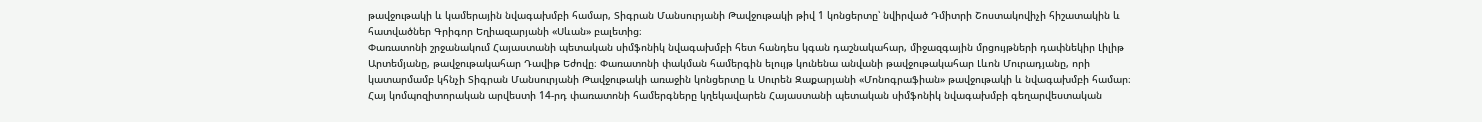թավջութակի և կամերային նվագախմբի համար, Տիգրան Մանսուրյանի Թավջութակի թիվ 1 կոնցերտը՝ նվիրված Դմիտրի Շոստակովիչի հիշատակին և հատվածներ Գրիգոր Եղիազարյանի «Սևան» բալետից։
Փառատոնի շրջանակում Հայաստանի պետական սիմֆոնիկ նվագախմբի հետ հանդես կգան դաշնակահար, միջազգային մրցույթների դափնեկիր Լիլիթ Արտեմյանը, թավջութակահար Դավիթ Եժովը։ Փառատոնի փակման համերգին ելույթ կունենա անվանի թավջութակահար Լևոն Մուրադյանը, որի կատարմամբ կհնչի Տիգրան Մանսուրյանի Թավջութակի առաջին կոնցերտը և Սուրեն Զաքարյանի «Մոնոգրաֆիան» թավջութակի և նվագախմբի համար։
Հայ կոմպոզիտորական արվեստի 14-րդ փառատոնի համերգները կղեկավարեն Հայաստանի պետական սիմֆոնիկ նվագախմբի գեղարվեստական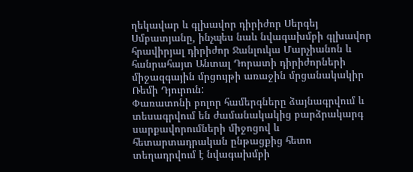ղեկավար և գլխավոր դիրիժոր Սերգեյ Սմբատյանը, ինչպես նաև նվագախմբի գլխավոր հրավիրյալ դիրիժոր Ջանլուկա Մարչիանոն և հանրահայտ Անտալ Դորատի դիրիժորների միջազգային մրցույթի առաջին մրցանակակիր Ռեմի Դյուրուն:
Փառատոնի բոլոր համերգները ձայնագրվում և տեսագրվում են ժամանակակից բարձրակարգ սարքավորումների միջոցով և հետարտադրական ընթացքից հետո տեղադրվում է նվագախմբի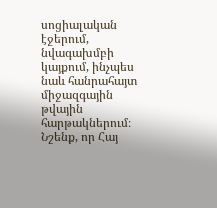սոցիալական էջերում, նվագախմբի կայքում, ինչպես նաև հանրահայտ միջազգային թվային հարթակներում։
Նշենք, որ Հայ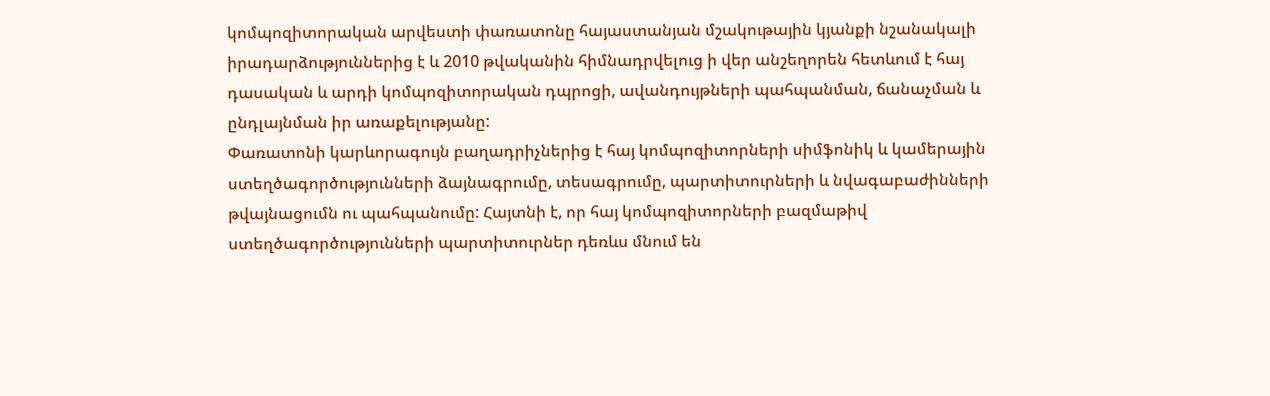կոմպոզիտորական արվեստի փառատոնը հայաստանյան մշակութային կյանքի նշանակալի իրադարձություններից է և 2010 թվականին հիմնադրվելուց ի վեր անշեղորեն հետևում է հայ դասական և արդի կոմպոզիտորական դպրոցի, ավանդույթների պահպանման, ճանաչման և ընդլայնման իր առաքելությանը:
Փառատոնի կարևորագույն բաղադրիչներից է հայ կոմպոզիտորների սիմֆոնիկ և կամերային ստեղծագործությունների ձայնագրումը, տեսագրումը, պարտիտուրների և նվագաբաժինների թվայնացումն ու պահպանումը: Հայտնի է, որ հայ կոմպոզիտորների բազմաթիվ ստեղծագործությունների պարտիտուրներ դեռևս մնում են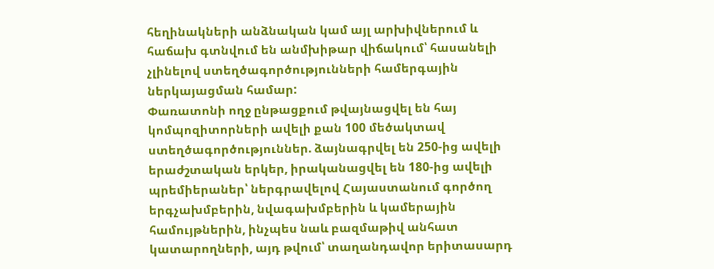հեղինակների անձնական կամ այլ արխիվներում և հաճախ գտնվում են անմխիթար վիճակում՝ հասանելի չլինելով ստեղծագործությունների համերգային ներկայացման համար:
Փառատոնի ողջ ընթացքում թվայնացվել են հայ կոմպոզիտորների ավելի քան 100 մեծակտավ ստեղծագործություններ. ձայնագրվել են 250-ից ավելի երաժշտական երկեր, իրականացվել են 180-ից ավելի պրեմիերաներ՝ ներգրավելով Հայաստանում գործող երգչախմբերին, նվագախմբերին և կամերային համույթներին, ինչպես նաև բազմաթիվ անհատ կատարողների, այդ թվում՝ տաղանդավոր երիտասարդ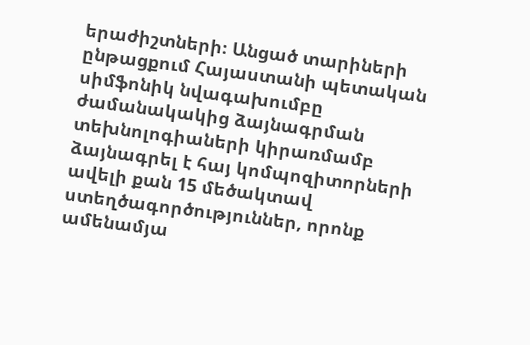երաժիշտների։ Անցած տարիների ընթացքում Հայաստանի պետական սիմֆոնիկ նվագախումբը ժամանակակից ձայնագրման տեխնոլոգիաների կիրառմամբ ձայնագրել է հայ կոմպոզիտորների ավելի քան 15 մեծակտավ ստեղծագործություններ, որոնք ամենամյա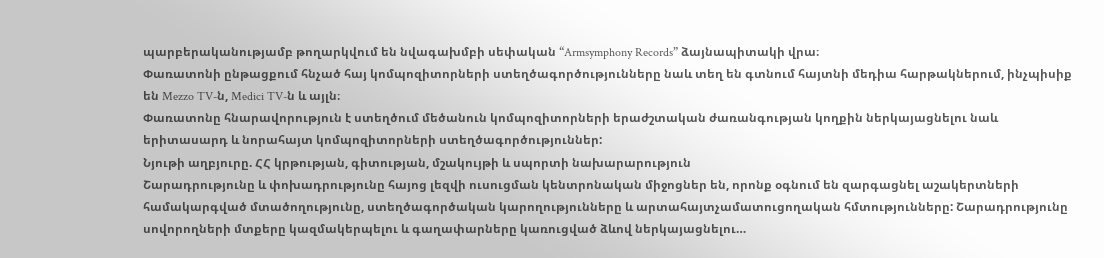պարբերականությամբ թողարկվում են նվագախմբի սեփական “Armsymphony Records” ձայնապիտակի վրա։
Փառատոնի ընթացքում հնչած հայ կոմպոզիտորների ստեղծագործությունները նաև տեղ են գտնում հայտնի մեդիա հարթակներում, ինչպիսիք են Mezzo TV-ն, Medici TV-ն և այլն։
Փառատոնը հնարավորություն է ստեղծում մեծանուն կոմպոզիտորների երաժշտական ժառանգության կողքին ներկայացնելու նաև երիտասարդ և նորահայտ կոմպոզիտորների ստեղծագործություններ:
Նյութի աղբյուրը. ՀՀ կրթության, գիտության, մշակույթի և սպորտի նախարարություն
Շարադրությունը և փոխադրությունը հայոց լեզվի ուսուցման կենտրոնական միջոցներ են, որոնք օգնում են զարգացնել աշակերտների համակարգված մտածողությունը, ստեղծագործական կարողությունները և արտահայտչամատուցողական հմտությունները: Շարադրությունը սովորողների մտքերը կազմակերպելու և գաղափարները կառուցված ձևով ներկայացնելու…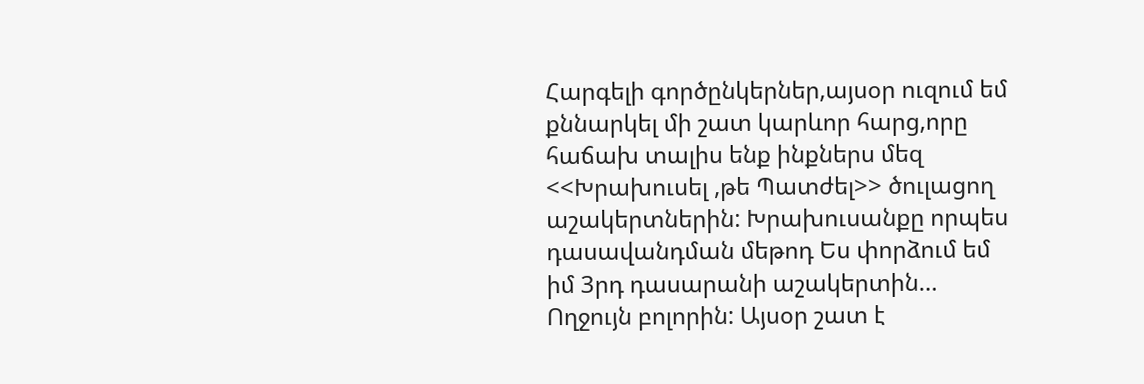Հարգելի գործընկերներ,այսօր ուզում եմ քննարկել մի շատ կարևոր հարց,որը հաճախ տալիս ենք ինքներս մեզ <<Խրախուսել ,թե Պատժել>> ծուլացող աշակերտներին: Խրախուսանքը որպես դասավանդման մեթոդ Ես փորձում եմ իմ 3րդ դասարանի աշակերտին…
Ողջույն բոլորին: Այսօր շատ է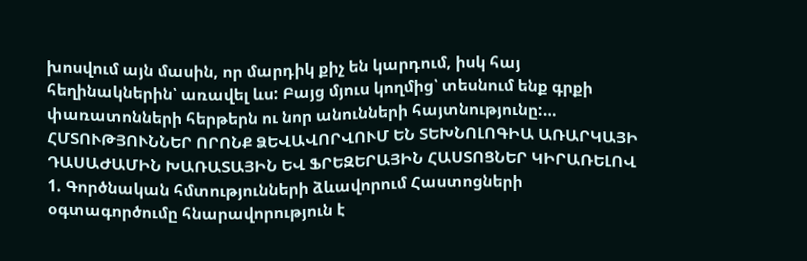խոսվում այն մասին, որ մարդիկ քիչ են կարդում, իսկ հայ հեղինակներին՝ առավել ևս: Բայց մյուս կողմից՝ տեսնում ենք գրքի փառատոնների հերթերն ու նոր անունների հայտնությունը:…
ՀՄՏՈՒԹՅՈՒՆՆԵՐ ՈՐՈՆՔ ՁԵՎԱՎՈՐՎՈՒՄ ԵՆ ՏԵԽՆՈԼՈԳԻԱ ԱՌԱՐԿԱՅԻ ԴԱՍԱԺԱՄԻՆ ԽԱՌԱՏԱՅԻՆ ԵՎ ՖՐԵԶԵՐԱՅԻՆ ՀԱՍՏՈՑՆԵՐ ԿԻՐԱՌԵԼՈՎ 1. Գործնական հմտությունների ձևավորում Հաստոցների օգտագործումը հնարավորություն է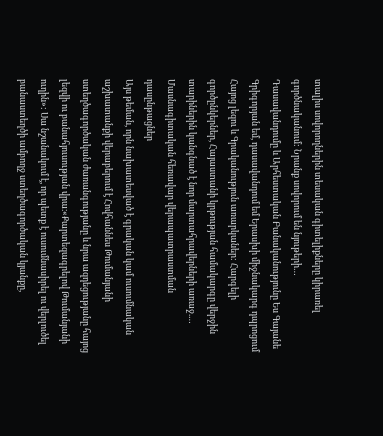տալիս սովորողներին տեսական գիտելիքները կիրառել գործնականում: Նրանք սովորում են նյութերի…
Դասավանդումը և Արհեստական Բանականությունը Ես Գայանե Գրիգորյան եմ, դասավանդում եմ Երասխի միջնակարգ դպրոցում Հայոց լեզու և Գրականություն առարկաներ: Հարգելի գործընկերներ, Հայաստանի կրթության համակարգը վերջին տարիներին կանգնած է նոր մարտահրավերների առաջ.…
Մասնագիտական հեռավար վերապատրաստման դասընթացներ
Այս թեման, որն նախատեսված է գրական կամ ուսումնական աշխատանքի վերաբերում է Հովհաննես Թումանյանի ստեղծագործական ժառանգությանը և նրա ազդեցությանը հայոց լեզվի ու բանահյուսության վրա։«Քարտեզագրելով Թումանյանի ուղին»: Սա նշանակում է, որ պետք է ուսումնասիրել ու վերլուծել բանաստեղծի ամբողջ ստեղծագործական կյանքը,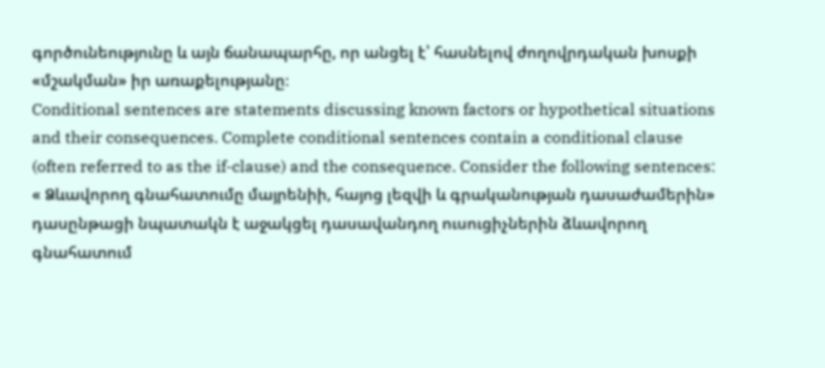գործունեությունը և այն ճանապարհը, որ անցել է՝ հասնելով ժողովրդական խոսքի «մշակման» իր առաքելությանը։
Conditional sentences are statements discussing known factors or hypothetical situations and their consequences. Complete conditional sentences contain a conditional clause (often referred to as the if-clause) and the consequence. Consider the following sentences:
« Ձևավորող գնահատումը մայրենիի, հայոց լեզվի և գրականության դասաժամերին» դասընթացի նպատակն է աջակցել դասավանդող ուսուցիչներին ձևավորող գնահատում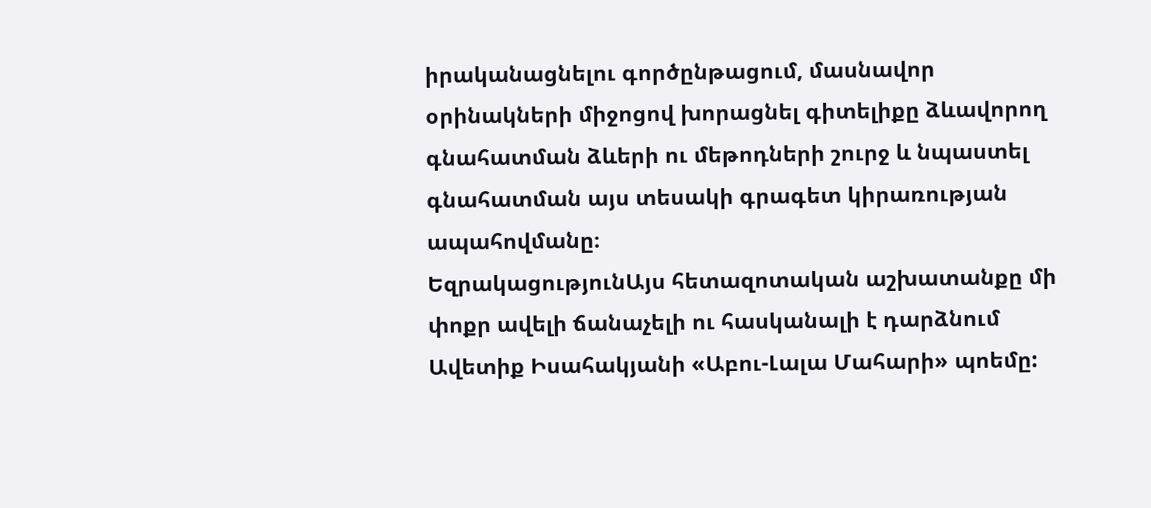իրականացնելու գործընթացում, մասնավոր օրինակների միջոցով խորացնել գիտելիքը ձևավորող գնահատման ձևերի ու մեթոդների շուրջ և նպաստել գնահատման այս տեսակի գրագետ կիրառության ապահովմանը։
ԵզրակացությունԱյս հետազոտական աշխատանքը մի փոքր ավելի ճանաչելի ու հասկանալի է դարձնում Ավետիք Իսահակյանի «Աբու-Լալա Մահարի» պոեմը: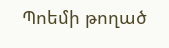Պոեմի թողած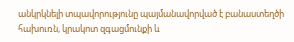անկրկնելի տպավորությունը պայմանավորված է բանաստեղծի հախուռն, կրակոտ զգացմունքի և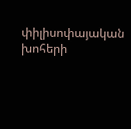փիլիսոփայական խոհերի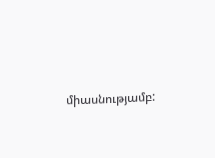միասնությամբ: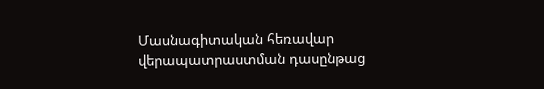Մասնագիտական հեռավար վերապատրաստման դասընթաց